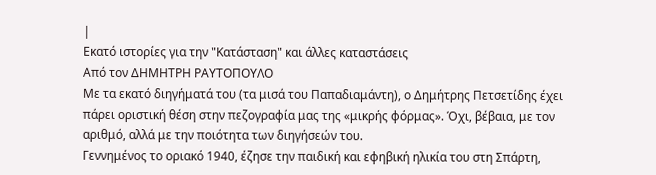|
Εκατό ιστορίες για την "Κατάσταση" και άλλες καταστάσεις
Από τον ΔΗΜΗΤΡΗ ΡΑΥΤΟΠΟΥΛΟ
Με τα εκατό διηγήματά του (τα μισά του Παπαδιαμάντη), ο Δημήτρης Πετσετίδης έχει πάρει οριστική θέση στην πεζογραφία μας της «μικρής φόρμας». Όχι, βέβαια, με τον αριθμό, αλλά με την ποιότητα των διηγήσεών του.
Γεννημένος το οριακό 1940, έζησε την παιδική και εφηβική ηλικία του στη Σπάρτη,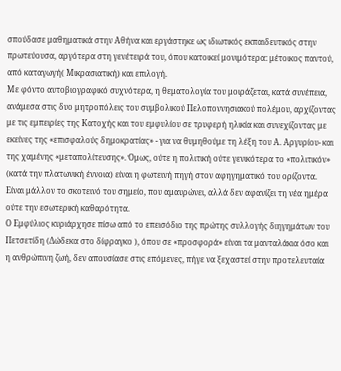σπούδασε μαθηματικά στην Αθήνα και εργάστηκε ως ιδιωτικός εκπαιδευτικός στην πρωτεύουσα, αργότερα στη γενέτειρά του, όπου κατοικεί μονιμότερα: μέτοικος παντού, από καταγωγή( Μικρασιατική) και επιλογή.
Με φόντο αυτοβιογραφικό συχνότερα, η θεματολογία του μοιράζεται, κατά συνέπεια, ανάμεσα στις δυο μητροπόλεις του συμβολικού Πελοποννησιακού πολέμου, αρχίζοντας με τις εμπειρίες της Κατοχής και του εμφυλίου σε τρυφερή ηλικία και συνεχίζοντας με εκείνες της «επισφαλούς δημοκρατίας» - για να θυμηθούμε τη λέξη του Α. Αργυρίου- και της χαμένης «μεταπολίτευσης». Όμως, ούτε η πολιτική ούτε γενικότερα το «πολιτικόν» (κατά την πλατωνική έννοια) είναι η φωτεινή πηγή στον αφηγηματικό του ορίζοντα. Είναι μάλλον το σκοτεινό του σημείο, που αμαυρώνει, αλλά δεν αφανίζει τη νέα ημέρα ούτε την εσωτερική καθαρότητα.
Ο Εμφύλιος κυριάρχησε πίσω από το επεισόδιο της πρώτης συλλογής διηγημάτων του Πετσετίδη (Δώδεκα στο δίφραγκο ), όπου σε «προσφορά» είναι τα μανταλάκια όσο και η ανθρώπινη ζωή, δεν απουσίασε στις επόμενες, πήγε να ξεχαστεί στην προτελευταία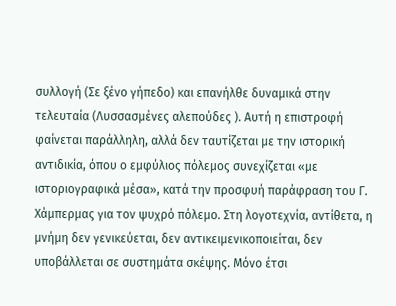συλλογή (Σε ξένο γήπεδο) και επανήλθε δυναμικά στην τελευταία (Λυσσασμένες αλεπούδες ). Αυτή η επιστροφή φαίνεται παράλληλη, αλλά δεν ταυτίζεται με την ιστορική αντιδικία, όπου ο εμφύλιος πόλεμος συνεχίζεται «με ιστοριογραφικά μέσα», κατά την προσφυή παράφραση του Γ. Χάμπερμας για τον ψυχρό πόλεμο. Στη λογοτεχνία, αντίθετα, η μνήμη δεν γενικεύεται, δεν αντικειμενικοποιείται, δεν υποβάλλεται σε συστημάτα σκέψης. Μόνο έτσι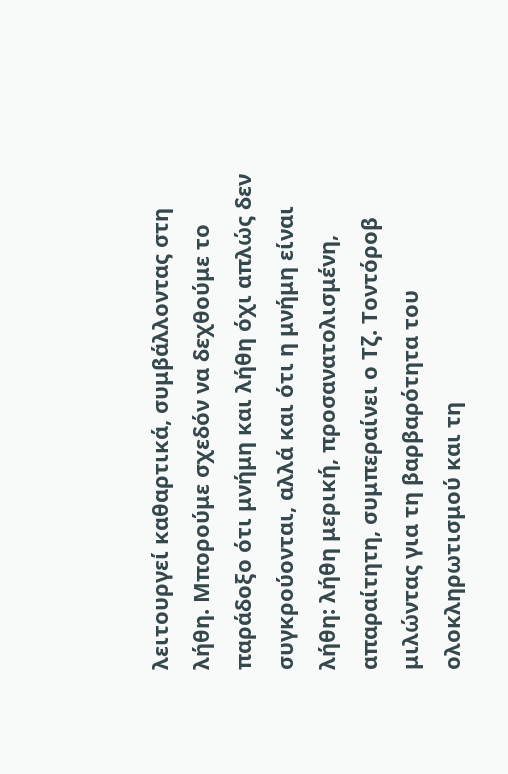λειτουργεί καθαρτικά, συμβάλλοντας στη λήθη. Μπορούμε σχεδόν να δεχθούμε το παράδοξο ότι μνήμη και λήθη όχι απλώς δεν συγκρούονται, αλλά και ότι η μνήμη είναι λήθη: λήθη μερική, προσανατολισμένη, απαραίτητη, συμπεραίνει ο Τζ. Τοντόροβ
μιλώντας για τη βαρβαρότητα του ολοκληρωτισμού και τη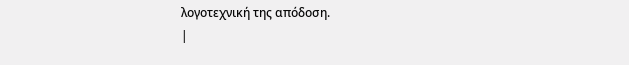λογοτεχνική της απόδοση.
|